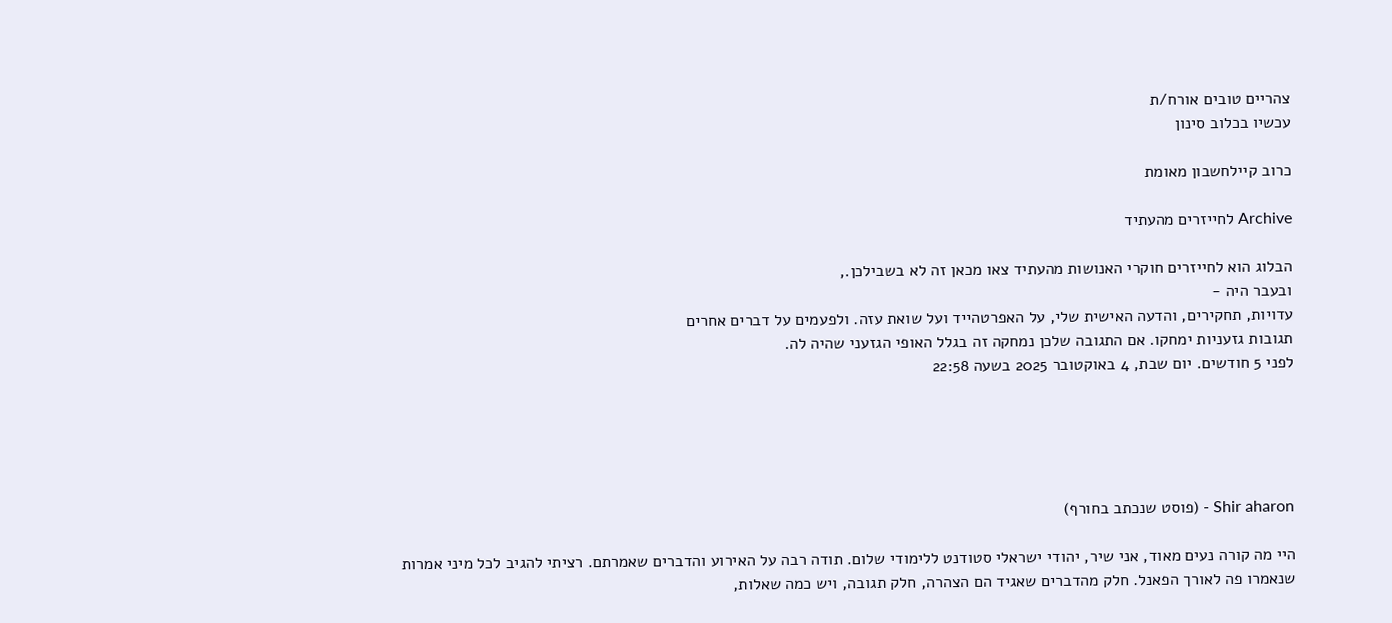צהריים טובים אורח/ת
עכשיו בכלוב סינון

כרוב קיילחשבון מאומת

Archive לחייזרים מהעתיד

הבלוג הוא לחייזרים חוקרי האנושות מהעתיד צאו מכאן זה לא בשבילכן.,
ובעבר היה -
עדויות, תחקירים, והדעה האישית שלי, על האפרטהייד ועל שואת עזה. ולפעמים על דברים אחרים
תגובות גזעניות ימחקו. אם התגובה שלכן נמחקה זה בגלל האופי הגזעני שהיה לה.
לפני 5 חודשים. יום שבת, 4 באוקטובר 2025 בשעה 22:58





Shir aharon - (פוסט שנכתב בחורף)

היי מה קורה נעים מאוד, אני שיר, יהודי ישראלי סטודנט ללימודי שלום. תודה רבה על האירוע והדברים שאמרתם. רציתי להגיב לכל מיני אמרות שנאמרו פה לאורך הפאנל. חלק מהדברים שאגיד הם הצהרה, חלק תגובה, ויש כמה שאלות,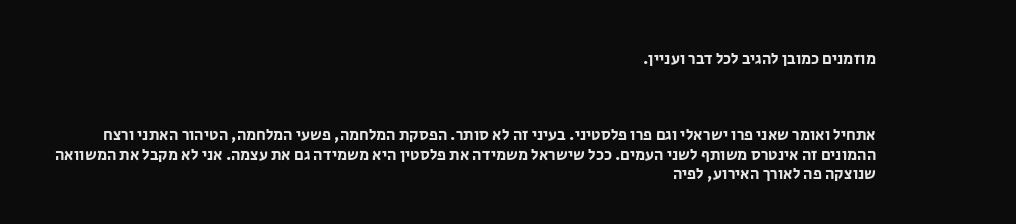מוזמנים כמובן להגיב לכל דבר ועניין.



אתחיל ואומר שאני פרו ישראלי וגם פרו פלסטיני. בעיני זה לא סותר. הפסקת המלחמה, פשעי המלחמה, הטיהור האתני ורצח ההמונים זה אינטרס משותף לשני העמים. ככל שישראל משמידה את פלסטין היא משמידה גם את עצמה. אני לא מקבל את המשוואה שנוצקה פה לאורך האירוע, לפיה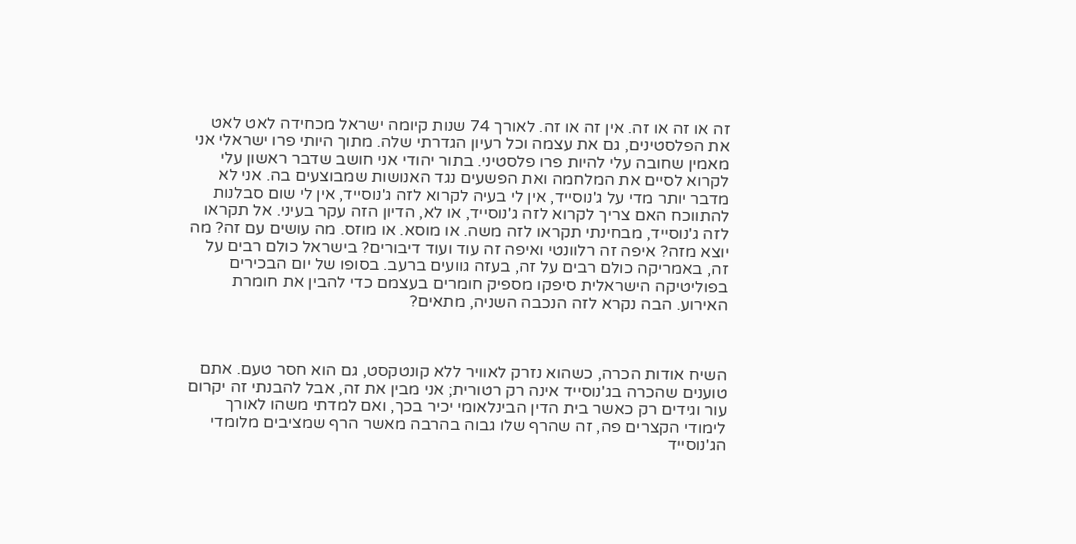זה או זה או זה. אין זה או זה. לאורך 74 שנות קיומה ישראל מכחידה לאט לאט את הפלסטינים, גם את עצמה וכל רעיון הגדרתי שלה. מתוך היותי פרו ישראלי אני מאמין שחובה עלי להיות פרו פלסטיני. בתור יהודי אני חושב שדבר ראשון עלי לקרוא לסיים את המלחמה ואת הפשעים נגד האנושות שמבוצעים בה. אני לא מדבר יותר מדי על ג'נוסייד, אין לי בעיה לקרוא לזה ג'נוסייד, אין לי שום סבלנות להתווכח האם צריך לקרוא לזה ג'נוסייד, או לא, הדיון הזה עקר בעיני. אל תקראו לזה ג'נוסייד, מבחינתי תקראו לזה משה. או מוסא. או מוזס. מה עושים עם זה? מה יוצא מזה? איפה זה רלוונטי ואיפה זה עוד ועוד דיבורים? בישראל כולם רבים על זה, באמריקה כולם רבים על זה, בעזה גוועים ברעב. בסופו של יום הבכירים בפוליטיקה הישראלית סיפקו מספיק חומרים בעצמם כדי להבין את חומרת האירוע. הבה נקרא לזה הנכבה השניה, מתאים?



השיח אודות הכרה, כשהוא נזרק לאוויר ללא קונטקסט, גם הוא חסר טעם. אתם טוענים שהכרה בג'נוסייד אינה רק רטורית; אני מבין את זה, אבל להבנתי זה יקרום עור וגידים רק כאשר בית הדין הבינלאומי יכיר בכך, ואם למדתי משהו לאורך לימודי הקצרים פה, זה שהרף שלו גבוה בהרבה מאשר הרף שמציבים מלומדי הג'נוסייד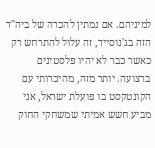למיניהם. אם נמתין להכרה של ביה"ד הזה בג'נוסייד, זה עלול להתרחש רק כאשר כבר לא יהיו פלסטינים ברצועה. יותר מזה, מהיכרותי עם הקונטקסט בו פועלת ישראל, אני מביע חשש אמיתי שמשחקי החוק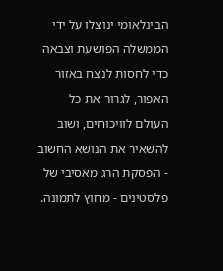הבינלאומי ינוצלו על ידי הממשלה הפושעת וצבאה כדי לחסות לנצח באזור האפור, לגרור את כל העולם לוויכוחים, ושוב להשאיר את הנושא החשוב - הפסקת הרג מאסיבי של פלסטינים - מחוץ לתמונה.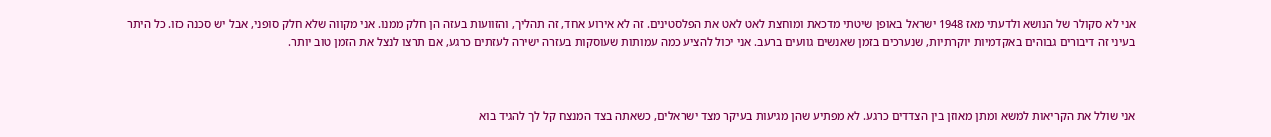אני לא סקולר של הנושא ולדעתי מאז 1948 ישראל באופן שיטתי מדכאת ומוחצת לאט לאט את הפלסטינים. זה לא אירוע אחד, זה תהליך, והזוועות בעזה הן חלק ממנו. אני מקווה שלא חלק סופני, אבל יש סכנה כזו. כל היתר בעיני זה דיבורים גבוהים באקדמיות יוקרתיות, שנערכים בזמן שאנשים גוועים ברעב. אני יכול להציע כמה עמותות שעוסקות בעזרה ישירה לעזתים כרגע, אם תרצו לנצל את הזמן טוב יותר.



אני שולל את הקריאות למשא ומתן מאוזן בין הצדדים כרגע. לא מפתיע שהן מגיעות בעיקר מצד ישראלים, כשאתה בצד המנצח קל לך להגיד בוא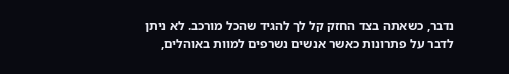נדבר, כשאתה בצד החזק קל לך להגיד שהכל מורכב. לא ניתן לדבר על פתרונות כאשר אנשים נשרפים למוות באוהלים,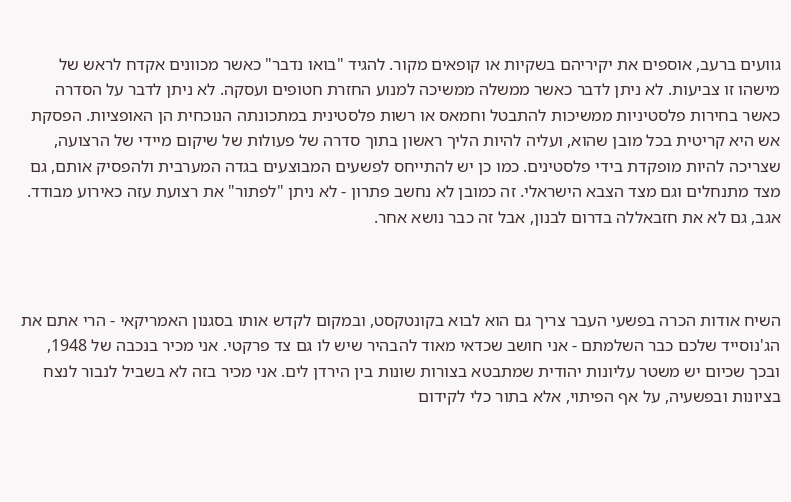גוועים ברעב, אוספים את יקיריהם בשקיות או קופאים מקור. להגיד "בואו נדבר" כאשר מכוונים אקדח לראש של מישהו זו צביעות. לא ניתן לדבר כאשר ממשלה ממשיכה למנוע החזרת חטופים ועסקה. לא ניתן לדבר על הסדרה כאשר בחירות פלסטיניות ממשיכות להתבטל וחמאס או רשות פלסטינית במתכונתה הנוכחית הן האופציות. הפסקת אש היא קריטית בכל מובן שהוא, ועליה להיות הליך ראשון בתוך סדרה של פעולות של שיקום מיידי של הרצועה, שצריכה להיות מופקדת בידי פלסטינים. כמו כן יש להתייחס לפשעים המבוצעים בגדה המערבית ולהפסיק אותם, גם מצד מתנחלים וגם מצד הצבא הישראלי. זה כמובן לא נחשב פתרון - לא ניתן "לפתור" את רצועת עזה כאירוע מבודד. אגב, גם לא את חזבאללה בדרום לבנון, אבל זה כבר נושא אחר.



השיח אודות הכרה בפשעי העבר צריך גם הוא לבוא בקונטקסט, ובמקום לקדש אותו בסגנון האמריקאי - הרי אתם את הג'נוסייד שלכם כבר השלמתם - אני חושב שכדאי מאוד להבהיר שיש לו גם צד פרקטי. אני מכיר בנכבה של 1948, ובכך שכיום יש משטר עליונות יהודית שמתבטא בצורות שונות בין הירדן לים. אני מכיר בזה לא בשביל לנבור לנצח בציונות ובפשעיה, על אף הפיתוי, אלא בתור כלי לקידום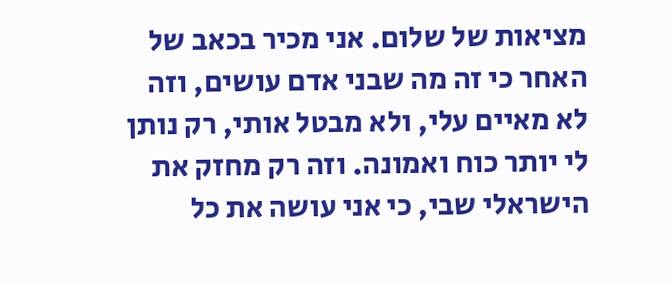מציאות של שלום. אני מכיר בכאב של האחר כי זה מה שבני אדם עושים, וזה לא מאיים עלי, ולא מבטל אותי, רק נותן לי יותר כוח ואמונה. וזה רק מחזק את הישראלי שבי, כי אני עושה את כל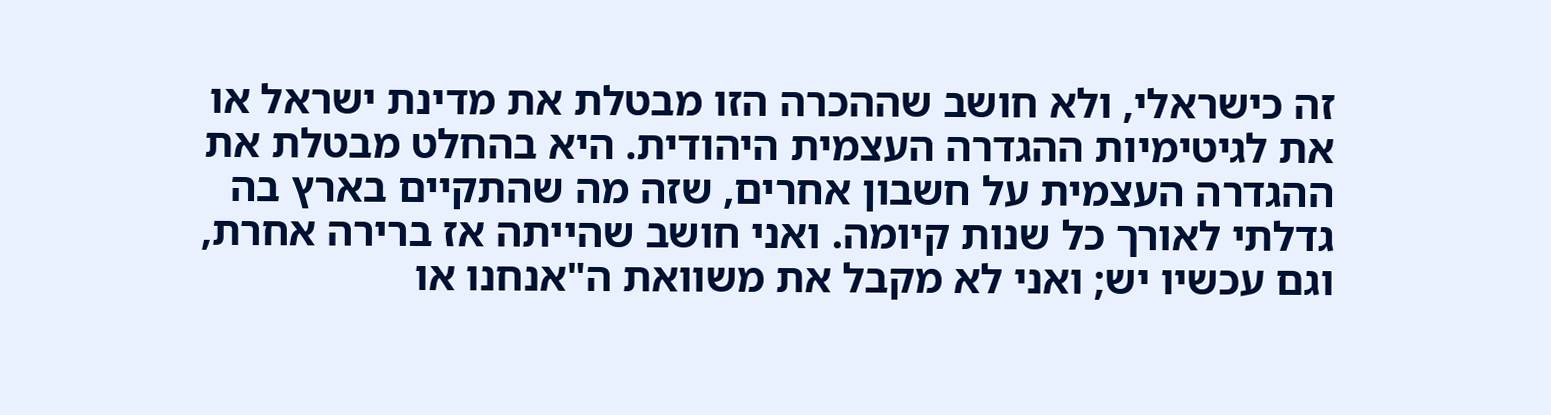זה כישראלי, ולא חושב שההכרה הזו מבטלת את מדינת ישראל או את לגיטימיות ההגדרה העצמית היהודית. היא בהחלט מבטלת את ההגדרה העצמית על חשבון אחרים, שזה מה שהתקיים בארץ בה גדלתי לאורך כל שנות קיומה. ואני חושב שהייתה אז ברירה אחרת, וגם עכשיו יש; ואני לא מקבל את משוואת ה"אנחנו או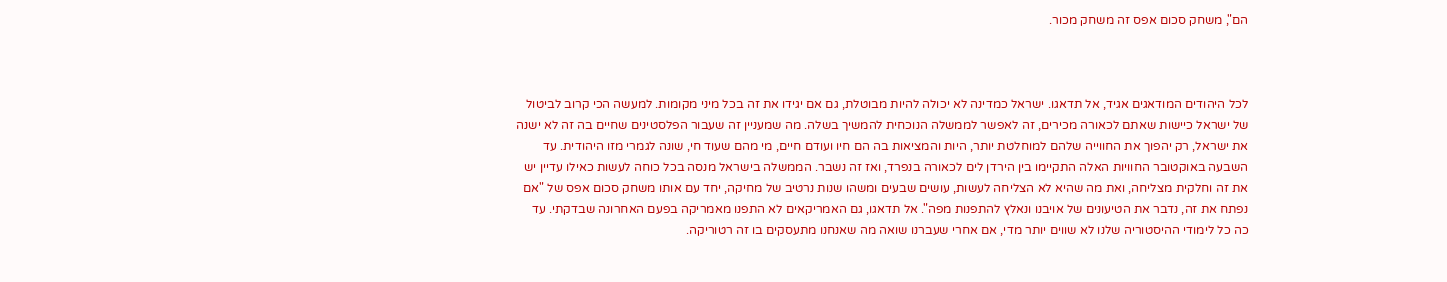הם", משחק סכום אפס זה משחק מכור.



לכל היהודים המודאגים אגיד, אל תדאגו. ישראל כמדינה לא יכולה להיות מבוטלת, גם אם יגידו את זה בכל מיני מקומות. למעשה הכי קרוב לביטול של ישראל כיישות שאתם לכאורה מכירים, זה לאפשר לממשלה הנוכחית להמשיך בשלה. מה שמעניין זה שעבור הפלסטינים שחיים בה זה לא ישנה את ישראל, רק יהפוך את החווייה שלהם למוחלטת יותר, היות והמציאות בה הם חיו ועודם חיים, מי מהם שעוד חי, שונה לגמרי מזו היהודית. עד השבעה באוקטובר החוויות האלה התקיימו בין הירדן לים לכאורה בנפרד, ואז זה נשבר. הממשלה בישראל מנסה בכל כוחה לעשות כאילו עדיין יש את זה וחלקית מצליחה, ואת מה שהיא לא הצליחה לעשות, עושים שבעים ומשהו שנות נרטיב של מחיקה, יחד עם אותו משחק סכום אפס של "אם נפתח את זה, נדבר את הטיעונים של אויבנו ונאלץ להתפנות מפה". אל תדאגו, גם האמריקאים לא התפנו מאמריקה בפעם האחרונה שבדקתי. עד כה כל לימודי ההיסטוריה שלנו לא שווים יותר מדי, אם אחרי שעברנו שואה מה שאנחנו מתעסקים בו זה רטוריקה.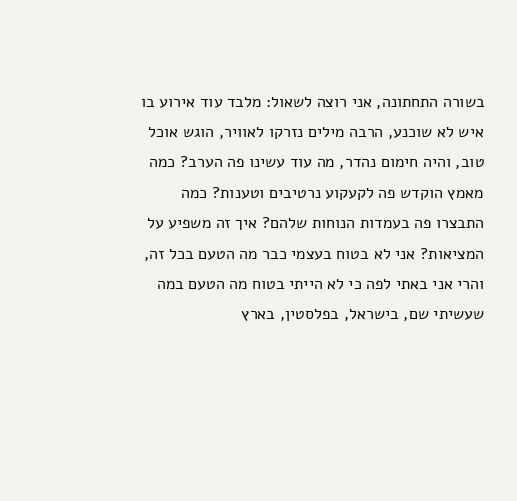בשורה התחתונה, אני רוצה לשאול: מלבד עוד אירוע בו איש לא שוכנע, הרבה מילים נזרקו לאוויר, הוגש אוכל טוב, והיה חימום נהדר, מה עוד עשינו פה הערב? כמה מאמץ הוקדש פה לקעקוע נרטיבים וטענות? כמה התבצרו פה בעמדות הנוחות שלהם? איך זה משפיע על המציאות? אני לא בטוח בעצמי כבר מה הטעם בכל זה, והרי אני באתי לפה כי לא הייתי בטוח מה הטעם במה שעשיתי שם, בישראל, בפלסטין, בארץ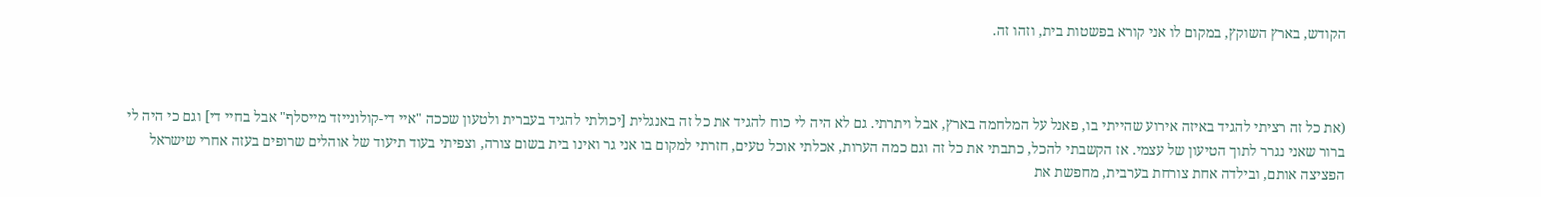הקודש, בארץ השוקץ, במקום לו אני קורא בפשטות בית, וזהו זה.



(את כל זה רציתי להגיד באיזה אירוע שהייתי בו, פאנל על המלחמה בארץ, אבל ויתרתי. גם לא היה לי כוח להגיד את כל זה באנגלית [יכולתי להגיד בעברית ולטעון שככה "איי די-קולונייזד מייסלף" אבל בחיי די] וגם כי היה לי ברור שאני נגרר לתוך הטיעון של עצמי. אז הקשבתי להכל, כתבתי את כל זה וגם כמה הערות, אכלתי אוכל טעים, חזרתי למקום בו אני גר ואינו בית בשום צורה, וצפיתי בעוד תיעוד של אוהלים שרופים בעזה אחרי שישראל הפציצה אותם, ובילדה אחת צורחת בערבית, מחפשת את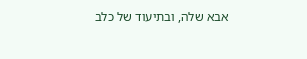אבא שלה, ובתיעוד של כלב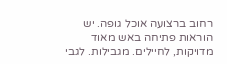רחוב ברצועה אוכל גופה. יש הוראות פתיחה באש מאוד מדויקות, לחיילים. מגבילות. לגבי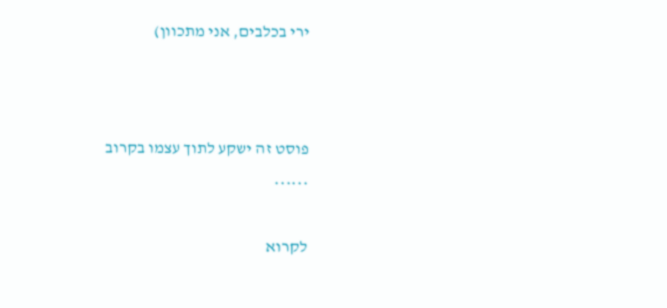ירי בכלבים, אני מתכוון)





פוסט זה ישקע לתוך עצמו בקרוב

******


לקרוא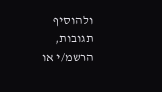ולהוסיף תגובות, הרשמ/י או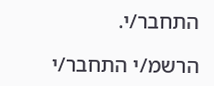התחבר/י.

הרשמ/י התחבר/י